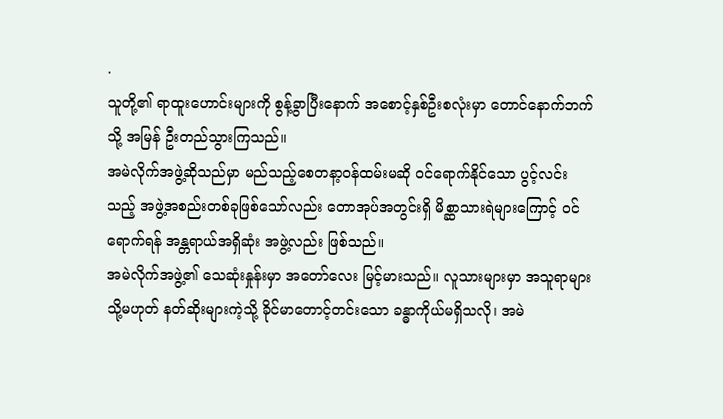.
သူတို့၏ ရာထူးဟောင်းများကို စွန့်ခွာပြီးနောက် အစောင့်နှစ်ဦးစလုံးမှာ တောင်နောက်ဘက်သို့ အမြန် ဦးတည်သွားကြသည်။
အမဲလိုက်အဖွဲ့ဆိုသည်မှာ မည်သည့်စေတနာ့ဝန်ထမ်းမဆို ဝင်ရောက်နိုင်သော ပွင့်လင်းသည့် အဖွဲ့အစည်းတစ်ခုဖြစ်သော်လည်း တောအုပ်အတွင်းရှိ မိစ္ဆာသားရဲများကြောင့် ဝင်ရောက်ရန် အန္တရာယ်အရှိဆုံး အဖွဲ့လည်း ဖြစ်သည်။
အမဲလိုက်အဖွဲ့၏ သေဆုံးနှုန်းမှာ အတော်လေး မြင့်မားသည်။ လူသားများမှာ အသူရာများ သို့မဟုတ် နတ်ဆိုးများကဲ့သို့ ခိုင်မာတောင့်တင်းသော ခန္ဓာကိုယ်မရှိသလို၊ အမဲ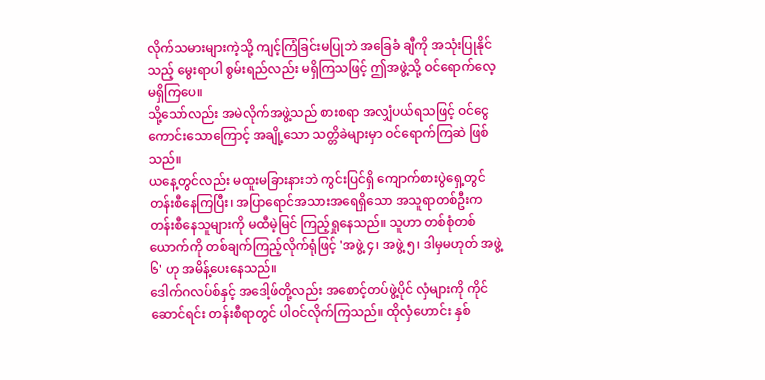လိုက်သမားများကဲ့သို့ ကျင့်ကြံခြင်းမပြုဘဲ အခြေခံ ချီကို အသုံးပြုနိုင်သည့် မွေးရာပါ စွမ်းရည်လည်း မရှိကြသဖြင့် ဤအဖွဲ့သို့ ဝင်ရောက်လေ့ မရှိကြပေ။
သို့သော်လည်း အမဲလိုက်အဖွဲ့သည် စားစရာ အလျှံပယ်ရသဖြင့် ဝင်ငွေကောင်းသောကြောင့် အချို့သော သတ္တိခဲများမှာ ဝင်ရောက်ကြဆဲ ဖြစ်သည်။
ယနေ့တွင်လည်း မထူးမခြားနားဘဲ ကွင်းပြင်ရှိ ကျောက်စားပွဲရှေ့တွင် တန်းစီနေကြပြီး၊ အပြာရောင်အသားအရေရှိသော အသူရာတစ်ဦးက တန်းစီနေသူများကို မထီမဲ့မြင် ကြည့်ရှုနေသည်။ သူဟာ တစ်စုံတစ်ယောက်ကို တစ်ချက်ကြည့်လိုက်ရုံဖြင့် 'အဖွဲ့ ၄၊ အဖွဲ့ ၅၊ ဒါမှမဟုတ် အဖွဲ့ ၆' ဟု အမိန့်ပေးနေသည်။
ဒေါက်ဂလပ်စ်နှင့် အဒေါ့ဖ်တို့လည်း အစောင့်တပ်ဖွဲ့ပိုင် လှံများကို ကိုင်ဆောင်ရင်း တန်းစီရာတွင် ပါဝင်လိုက်ကြသည်။ ထိုလှံဟောင်း နှစ်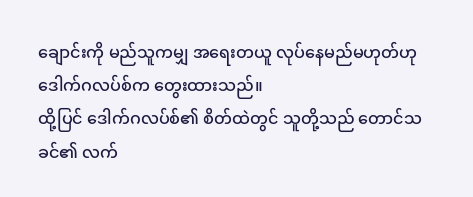ချောင်းကို မည်သူကမျှ အရေးတယူ လုပ်နေမည်မဟုတ်ဟု ဒေါက်ဂလပ်စ်က တွေးထားသည်။
ထို့ပြင် ဒေါက်ဂလပ်စ်၏ စိတ်ထဲတွင် သူတို့သည် တောင်သခင်၏ လက်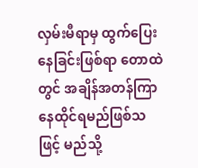လှမ်းမီရာမှ ထွက်ပြေးနေခြင်းဖြစ်ရာ တောထဲတွင် အချိန်အတန်ကြာ နေထိုင်ရမည်ဖြစ်သဖြင့် မည်သို့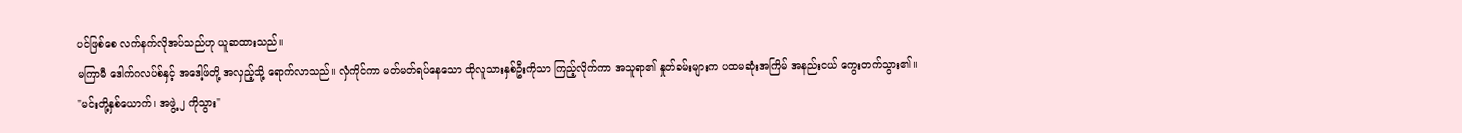ပင်ဖြစ်စေ လက်နက်လိုအပ်သည်ဟု ယူဆထားသည်။
မကြာမီ ဒေါက်ဂလပ်စ်နှင့် အဒေါ့ဖ်တို့ အလှည့်သို့ ရောက်လာသည်။ လှံကိုင်ကာ မတ်မတ်ရပ်နေသော ထိုလူသားနှစ်ဦးကိုသာ ကြည့်လိုက်ကာ အသူရာ၏ နှုတ်ခမ်းများက ပထမဆုံးအကြိမ် အနည်းငယ် ကွေးတက်သွား၏။
"မင်းတို့နှစ်ယောက်၊ အဖွဲ့ ၂ ကိုသွား"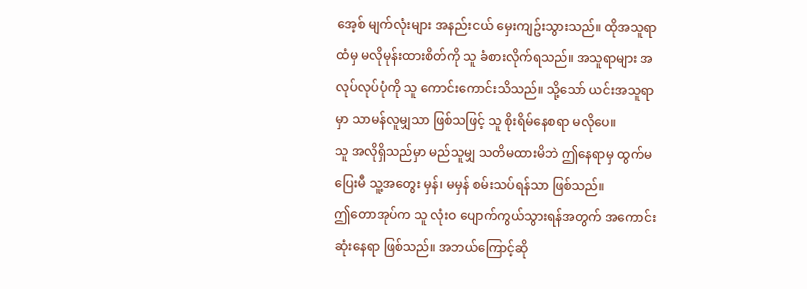အေ့စ် မျက်လုံးများ အနည်းငယ် မှေးကျဥ်းသွားသည်။ ထိုအသူရာထံမှ မလိုမုန်းထားစိတ်ကို သူ ခံစားလိုက်ရသည်။ အသူရာများ အလုပ်လုပ်ပုံကို သူ ကောင်းကောင်းသိသည်။ သို့သော် ယင်းအသူရာမှာ သာမန်လူမျှသာ ဖြစ်သဖြင့် သူ စိုးရိမ်နေစရာ မလိုပေ။
သူ အလိုရှိသည်မှာ မည်သူမျှ သတိမထားမိဘဲ ဤနေရာမှ ထွက်မပြေးမီ သူ့အတွေး မှန်၊ မမှန် စမ်းသပ်ရန်သာ ဖြစ်သည်။
ဤတောအုပ်က သူ လုံးဝ ပျောက်ကွယ်သွားရန်အတွက် အကောင်းဆုံးနေရာ ဖြစ်သည်။ အဘယ်ကြောင့်ဆို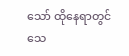သော် ထိုနေရာတွင် သေ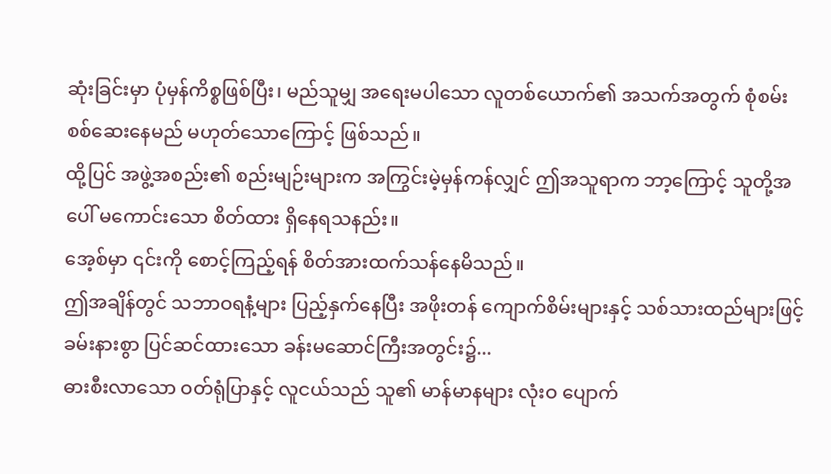ဆုံးခြင်းမှာ ပုံမှန်ကိစ္စဖြစ်ပြီး၊ မည်သူမျှ အရေးမပါသော လူတစ်ယောက်၏ အသက်အတွက် စုံစမ်းစစ်ဆေးနေမည် မဟုတ်သောကြောင့် ဖြစ်သည်။
ထို့ပြင် အဖွဲ့အစည်း၏ စည်းမျဉ်းများက အကြွင်းမဲ့မှန်ကန်လျှင် ဤအသူရာက ဘာ့ကြောင့် သူတို့အပေါ် မကောင်းသော စိတ်ထား ရှိနေရသနည်း။
အေ့စ်မှာ ၎င်းကို စောင့်ကြည့်ရန် စိတ်အားထက်သန်နေမိသည်။
ဤအချိန်တွင် သဘာဝရနံ့များ ပြည့်နှက်နေပြီး အဖိုးတန် ကျောက်စိမ်းများနှင့် သစ်သားထည်များဖြင့် ခမ်းနားစွာ ပြင်ဆင်ထားသော ခန်းမဆောင်ကြီးအတွင်း၌...
ဓားစီးလာသော ဝတ်ရုံပြာနှင့် လူငယ်သည် သူ၏ မာန်မာနများ လုံးဝ ပျောက်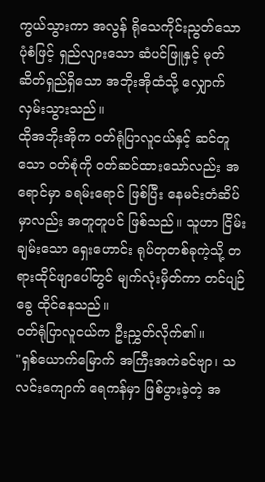ကွယ်သွားကာ အလွန် ရိုသေကိုင်းညွတ်သော ပုံစံဖြင့် ရှည်လျားသော ဆံပင်ဖြူနှင့် မုတ်ဆိတ်ရှည်ရှိသော အဘိုးအိုထံသို့ လျှောက်လှမ်းသွားသည်။
ထိုအဘိုးအိုက ဝတ်ရုံပြာလူငယ်နှင့် ဆင်တူသော ဝတ်စုံကို ဝတ်ဆင်ထားသော်လည်း အရောင်မှာ ခရမ်းရောင် ဖြစ်ပြီး နေမင်းတံဆိပ်မှာလည်း အတူတူပင် ဖြစ်သည်။ သူဟာ ငြိမ်းချမ်းသော ရှေးဟောင်း ရုပ်တုတစ်ခုကဲ့သို့ တရားထိုင်ဖျာပေါ်တွင် မျက်လုံးမှိတ်ကာ တင်ပျဉ်ခွေ ထိုင်နေသည်။
ဝတ်ရုံပြာလူငယ်က ဦးညွှတ်လိုက်၏။
"ရှစ်ယောက်မြောက် အကြီးအကဲခင်ဗျာ၊ သလင်းကျောက် ရေကန်မှာ ဖြစ်ပွားခဲ့တဲ့ အ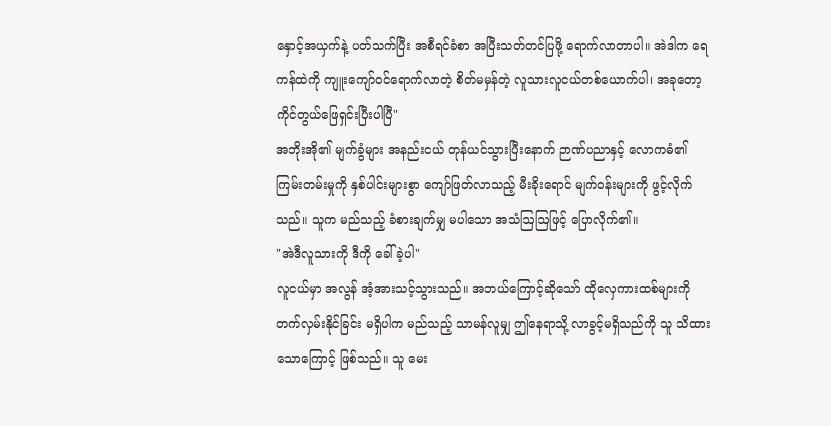နှောင့်အယှက်နဲ့ ပတ်သက်ပြီး အစီရင်ခံစာ အပြီးသတ်တင်ပြဖို့ ရောက်လာတာပါ။ အဲဒါက ရေကန်ထဲကို ကျူးကျော်ဝင်ရောက်လာတဲ့ စိတ်မမှန်တဲ့ လူသားလူငယ်တစ်ယောက်ပါ၊ အခုတော့ ကိုင်တွယ်ဖြေရှင်းပြီးပါပြီ"
အဘိုးအို၏ မျက်ခွံများ အနည်းငယ် တုန်ယင်သွားပြီးနောက် ဉာဏ်ပညာနှင့် လောကဓံ၏ ကြမ်းတမ်းမှုကို နှစ်ပါင်းများစွာ ကျော်ဖြတ်လာသည့် မီးခိုးရောင် မျက်ဝန်းများကို ဖွင့်လိုက်သည်။ သူက မည်သည့် ခံစားချက်မျှ မပါသော အသံဩဩဖြင့် ပြောလိုက်၏။
"အဲဒီလူသားကို ဒီကို ခေါ်ခဲ့ပါ"
လူငယ်မှာ အလွန် အံ့အားသင့်သွားသည်။ အဘယ်ကြောင့်ဆိုသော် ထိုလှေကားထစ်များကို တက်လှမ်းနိုင်ခြင်း မရှိပါက မည်သည့် သာမန်လူမျှ ဤနေရာသို့ လာခွင့်မရှိသည်ကို သူ သိထားသောကြောင့် ဖြစ်သည်။ သူ မေး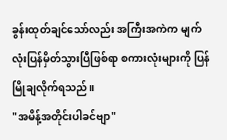ခွန်းထုတ်ချင်သော်လည်း အကြီးအကဲက မျက်လုံးပြန်မှိတ်သွားပြီဖြစ်ရာ စကားလုံးများကို ပြန်မြိုချလိုက်ရသည်။
"အမိန့်အတိုင်းပါခင်ဗျာ"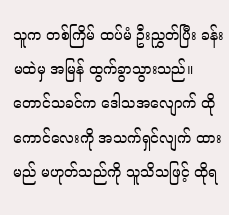သူက တစ်ကြိမ် ထပ်မံ ဦးညွှတ်ပြီး ခန်းမထဲမှ အမြန် ထွက်ခွာသွားသည်။
တောင်သခင်က ဒေါသအလျောက် ထိုကောင်လေးကို အသက်ရှင်လျက် ထားမည် မဟုတ်သည်ကို သူသိသဖြင့် ထိုရ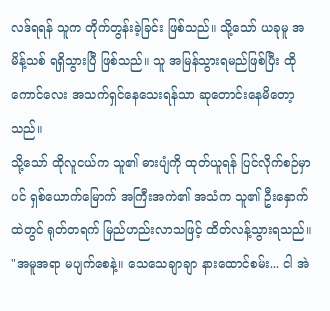လဒ်ရရန် သူက တိုက်တွန်းခဲ့ခြင်း ဖြစ်သည်။ သို့သော် ယခုမူ အမိန့်သစ် ရရှိသွားပြီ ဖြစ်သည်။ သူ အမြန်သွားရမည်ဖြစ်ပြီး ထိုကောင်လေး အသက်ရှင်နေသေးရန်သာ ဆုတောင်းနေမိတော့သည်။
သို့သော် ထိုလူငယ်က သူ၏ ဓားပျံကို ထုတ်ယူရန် ပြင်လိုက်စဉ်မှာပင် ရှစ်ယောက်မြောက် အကြီးအကဲ၏ အသံက သူ၏ ဦးနှောက်ထဲတွင် ရုတ်တရက် မြည်ဟည်းလာသဖြင့် ထိတ်လန့်သွားရသည်။
"အမူအရာ မပျက်စေနဲ့။ သေသေချာချာ နားထောင်စမ်း... ငါ အဲ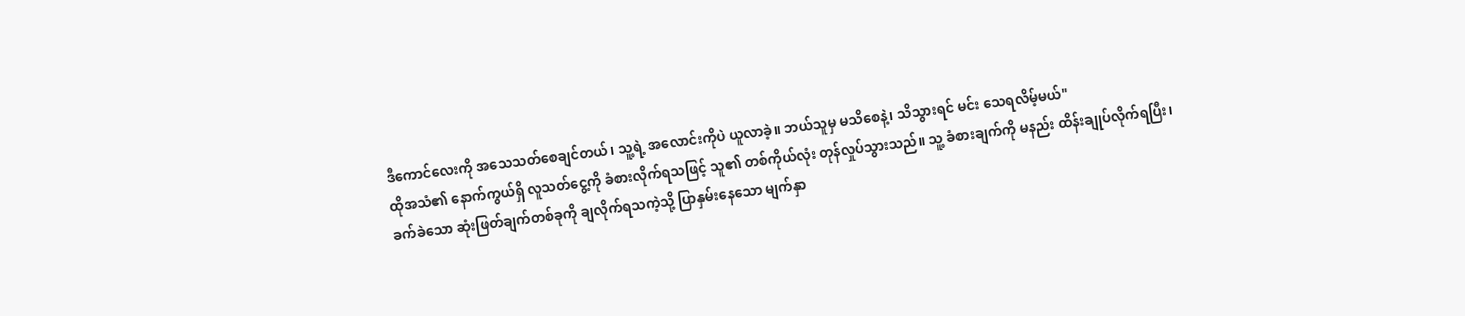ဒီကောင်လေးကို အသေသတ်စေချင်တယ်၊ သူ့ရဲ့ အလောင်းကိုပဲ ယူလာခဲ့။ ဘယ်သူမှ မသိစေနဲ့၊ သိသွားရင် မင်း သေရလိမ့်မယ်"
ထိုအသံ၏ နောက်ကွယ်ရှိ လူသတ်ငွေ့ကို ခံစားလိုက်ရသဖြင့် သူ၏ တစ်ကိုယ်လုံး တုန်လှုပ်သွားသည်။ သူ့ ခံစားချက်ကို မနည်း ထိန်းချုပ်လိုက်ရပြီး၊ ခက်ခဲသော ဆုံးဖြတ်ချက်တစ်ခုကို ချလိုက်ရသကဲ့သို့ ပြာနှမ်းနေသော မျက်နှာ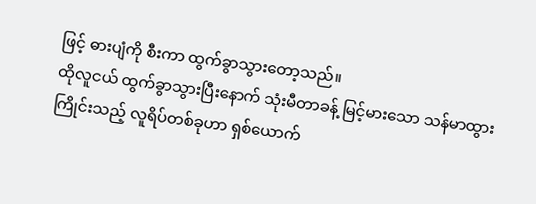ဖြင့် ဓားပျံကို စီးကာ ထွက်ခွာသွားတော့သည်။
ထိုလူငယ် ထွက်ခွာသွားပြီးနောက် သုံးမီတာခန့် မြင့်မားသော သန်မာထွားကြိုင်းသည့် လူရိပ်တစ်ခုဟာ ရှစ်ယောက်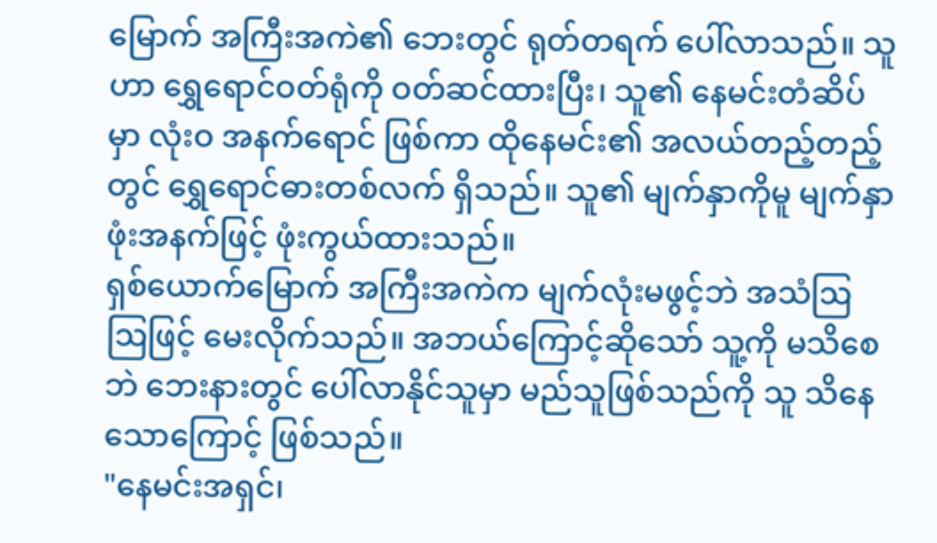မြောက် အကြီးအကဲ၏ ဘေးတွင် ရုတ်တရက် ပေါ်လာသည်။ သူဟာ ရွှေရောင်ဝတ်ရုံကို ဝတ်ဆင်ထားပြီး၊ သူ၏ နေမင်းတံဆိပ်မှာ လုံးဝ အနက်ရောင် ဖြစ်ကာ ထိုနေမင်း၏ အလယ်တည့်တည့်တွင် ရွှေရောင်ဓားတစ်လက် ရှိသည်။ သူ၏ မျက်နှာကိုမူ မျက်နှာဖုံးအနက်ဖြင့် ဖုံးကွယ်ထားသည်။
ရှစ်ယောက်မြောက် အကြီးအကဲက မျက်လုံးမဖွင့်ဘဲ အသံဩဩဖြင့် မေးလိုက်သည်။ အဘယ်ကြောင့်ဆိုသော် သူ့ကို မသိစေဘဲ ဘေးနားတွင် ပေါ်လာနိုင်သူမှာ မည်သူဖြစ်သည်ကို သူ သိနေသောကြောင့် ဖြစ်သည်။
"နေမင်းအရှင်၊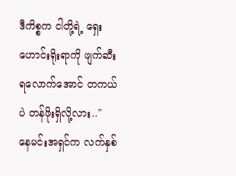ဒီကိစ္စက ငါတို့ရဲ့ ရှေးဟောင်းရိုးရာကို ဖျက်ဆီးရလောက်အောင် တကယ်ပဲ တန်ဖိုးရှိလို့လား.."
နေမင်းအရှင်က လက်နှစ်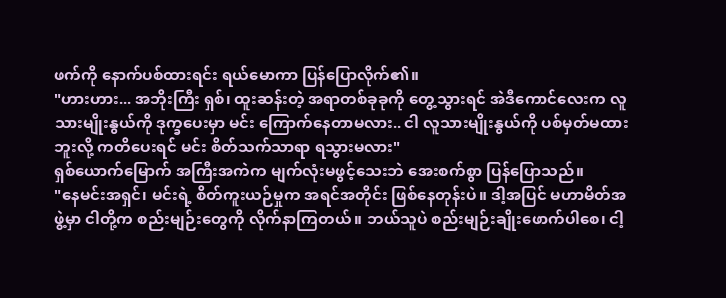ဖက်ကို နောက်ပစ်ထားရင်း ရယ်မောကာ ပြန်ပြောလိုက်၏။
"ဟားဟား... အဘိုးကြီး ရှစ်၊ ထူးဆန်းတဲ့ အရာတစ်ခုခုကို တွေ့သွားရင် အဲဒီကောင်လေးက လူသားမျိုးနွယ်ကို ဒုက္ခပေးမှာ မင်း ကြောက်နေတာမလား.. ငါ လူသားမျိုးနွယ်ကို ပစ်မှတ်မထားဘူးလို့ ကတိပေးရင် မင်း စိတ်သက်သာရာ ရသွားမလား"
ရှစ်ယောက်မြောက် အကြီးအကဲက မျက်လုံးမဖွင့်သေးဘဲ အေးစက်စွာ ပြန်ပြောသည်။
"နေမင်းအရှင်၊ မင်းရဲ့ စိတ်ကူးယဉ်မှုက အရင်အတိုင်း ဖြစ်နေတုန်းပဲ။ ဒါ့အပြင် မဟာမိတ်အဖွဲ့မှာ ငါတို့က စည်းမျဉ်းတွေကို လိုက်နာကြတယ်။ ဘယ်သူပဲ စည်းမျဉ်းချိုးဖောက်ပါစေ၊ ငါ့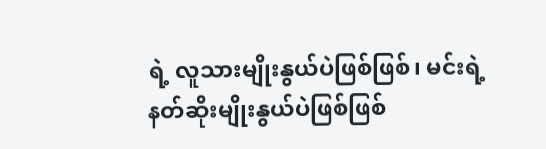ရဲ့ လူသားမျိုးနွယ်ပဲဖြစ်ဖြစ်၊ မင်းရဲ့ နတ်ဆိုးမျိုးနွယ်ပဲဖြစ်ဖြစ်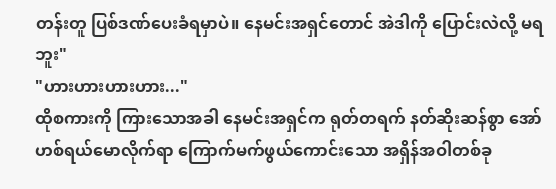တန်းတူ ပြစ်ဒဏ်ပေးခံရမှာပဲ။ နေမင်းအရှင်တောင် အဲဒါကို ပြောင်းလဲလို့ မရဘူး"
"ဟားဟားဟားဟား..."
ထိုစကားကို ကြားသောအခါ နေမင်းအရှင်က ရုတ်တရက် နတ်ဆိုးဆန်စွာ အော်ဟစ်ရယ်မောလိုက်ရာ ကြောက်မက်ဖွယ်ကောင်းသော အရှိန်အဝါတစ်ခု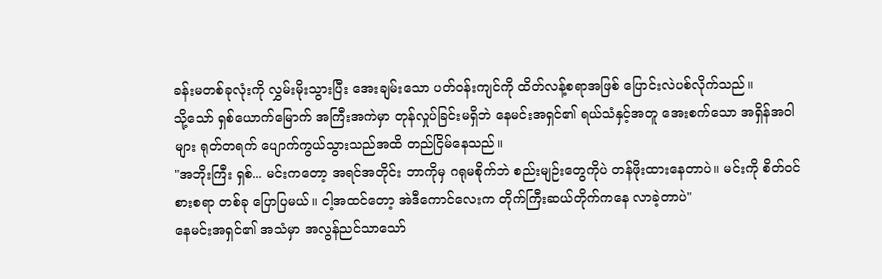ခန်းမတစ်ခုလုံးကို လွှမ်းမိုးသွားပြီး အေးချမ်းသော ပတ်ဝန်းကျင်ကို ထိတ်လန့်စရာအဖြစ် ပြောင်းလဲပစ်လိုက်သည်။
သို့သော် ရှစ်ယောက်မြောက် အကြီးအကဲမှာ တုန်လှုပ်ခြင်းမရှိဘဲ နေမင်းအရှင်၏ ရယ်သံနှင့်အတူ အေးစက်သော အရှိန်အဝါများ ရုတ်တရက် ပျောက်ကွယ်သွားသည်အထိ တည်ငြိမ်နေသည်။
"အဘိုးကြီး ရှစ်... မင်းကတော့ အရင်အတိုင်း ဘာကိုမှ ဂရုမစိုက်ဘဲ စည်းမျဉ်းတွေကိုပဲ တန်ဖိုးထားနေတာပဲ။ မင်းကို စိတ်ဝင်စားစရာ တစ်ခု ပြောပြမယ်။ ငါ့အထင်တော့ အဲဒီကောင်လေးက တိုက်ကြီးဆယ်တိုက်ကနေ လာခဲ့တာပဲ"
နေမင်းအရှင်၏ အသံမှာ အလွန်ညင်သာသော်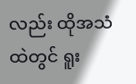လည်း ထိုအသံထဲတွင် ရူး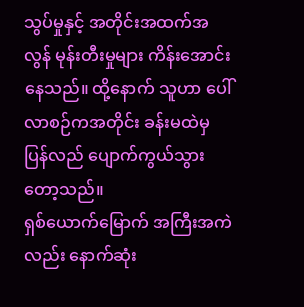သွပ်မှုနှင့် အတိုင်းအထက်အလွန် မုန်းတီးမှုများ ကိန်းအောင်းနေသည်။ ထို့နောက် သူဟာ ပေါ်လာစဉ်ကအတိုင်း ခန်းမထဲမှ ပြန်လည် ပျောက်ကွယ်သွားတော့သည်။
ရှစ်ယောက်မြောက် အကြီးအကဲလည်း နောက်ဆုံး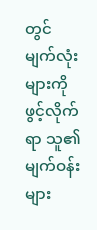တွင် မျက်လုံးများကို ဖွင့်လိုက်ရာ သူ၏ မျက်ဝန်းများ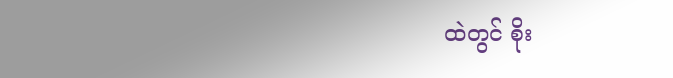ထဲတွင် စိုး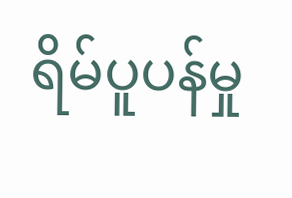ရိမ်ပူပန်မှု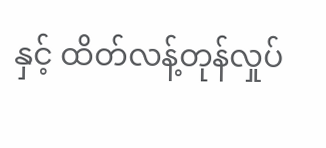နှင့် ထိတ်လန့်တုန်လှုပ်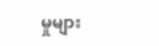မှုများ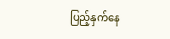ပြည့်နှက်နေ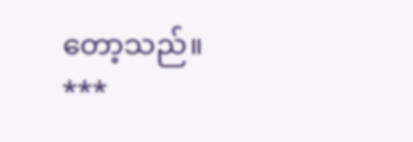တော့သည်။
***